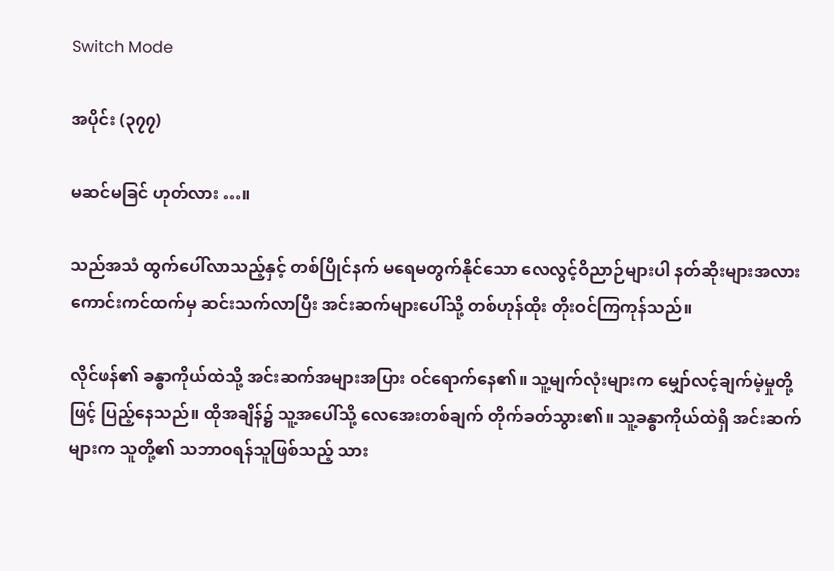Switch Mode

အပိုင်း (၃၇၇)

မဆင်မခြင် ဟုတ်လား …။

သည်အသံ ထွက်ပေါ်လာသည့်နှင့် တစ်ပြိုင်နက် မရေမတွက်နိုင်သော လေလွင့်ဝိညာဉ်များပါ နတ်ဆိုးများအလား ကောင်းကင်ထက်မှ ဆင်းသက်လာပြီး အင်းဆက်များပေါ်သို့ တစ်ဟုန်ထိုး တိုးဝင်ကြကုန်သည်။

လိုင်ဖန်၏ ခန္ဓာကိုယ်ထဲသို့ အင်းဆက်အများအပြား ဝင်ရောက်နေ၏။ သူ့မျက်လုံးများက မျှော်လင့်ချက်မဲ့မှုတို့ဖြင့် ပြည့်နေသည်။ ထိုအချိန်၌ သူ့အပေါ်သို့ လေအေးတစ်ချက် တိုက်ခတ်သွား၏။ သူ့ခန္ဓာကိုယ်ထဲရှိ အင်းဆက်များက သူတို့၏ သဘာဝရန်သူဖြစ်သည့် သား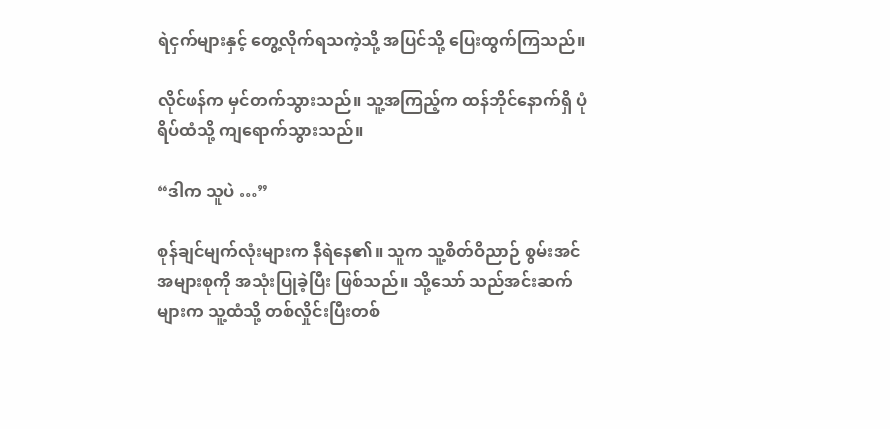ရဲငှက်များနှင့် တွေ့လိုက်ရသကဲ့သို့ အပြင်သို့ ပြေးထွက်ကြသည်။

လိုင်ဖန်က မှင်တက်သွားသည်။ သူ့အကြည့်က ထန်ဘိုင်နောက်ရှိ ပုံရိပ်ထံသို့ ကျရောက်သွားသည်။

“ဒါက သူပဲ …”

စုန်ချင်မျက်လုံးများက နီရဲနေ၏။ သူက သူ့စိတ်ဝိညာဉ် စွမ်းအင်အများစုကို အသုံးပြုခဲ့ပြီး ဖြစ်သည်။ သို့သော် သည်အင်းဆက်များက သူ့ထံသို့ တစ်လှိုင်းပြီးတစ်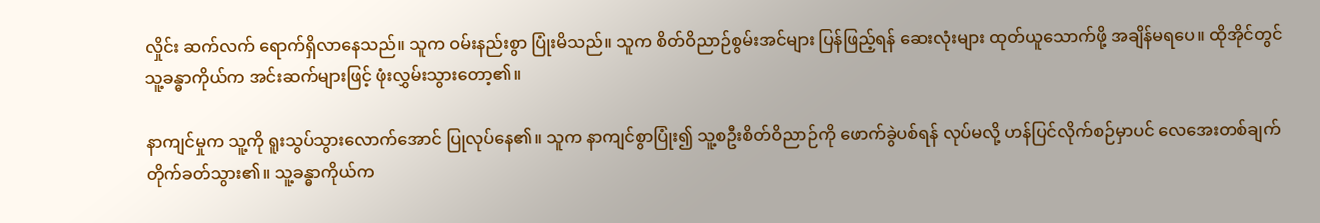လှိုင်း ဆက်လက် ရောက်ရှိလာနေသည်။ သူက ဝမ်းနည်းစွာ ပြုံးမိသည်။ သူက စိတ်ဝိညာဉ်စွမ်းအင်များ ပြန်ဖြည့်ရန် ဆေးလုံးများ ထုတ်ယူသောက်ဖို့ အချိန်မရပေ။ ထိုအိုင်တွင် သူ့ခန္ဓာကိုယ်က အင်းဆက်များဖြင့် ဖုံးလွှမ်းသွားတော့၏။

နာကျင်မှုက သူ့ကို ရူးသွပ်သွားလောက်အောင် ပြုလုပ်နေ၏။ သူက နာကျင်စွာပြုံး၍ သူ့စဦးစိတ်ဝိညာဉ်ကို ဖောက်ခွဲပစ်ရန် လုပ်မလို့ ဟန်ပြင်လိုက်စဉ်မှာပင် လေအေးတစ်ချက် တိုက်ခတ်သွား၏။ သူ့ခန္ဓာကိုယ်က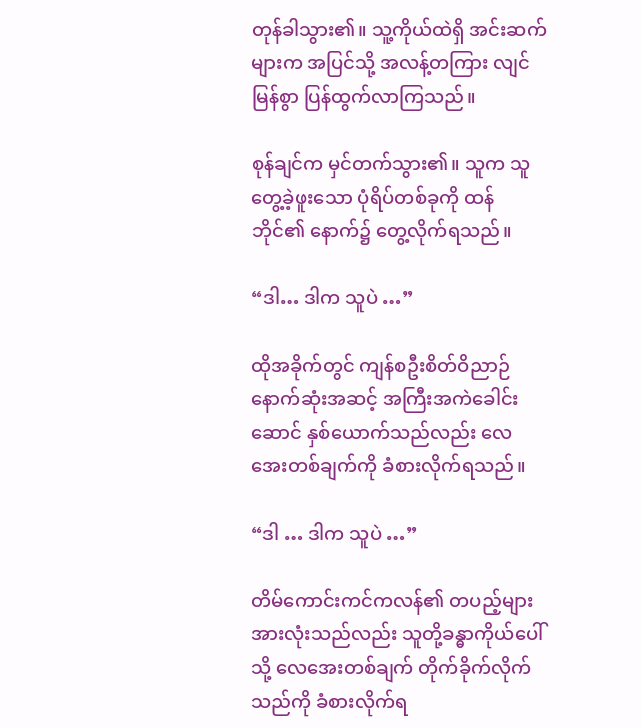တုန်ခါသွား၏။ သူ့ကိုယ်ထဲရှိ အင်းဆက်များက အပြင်သို့ အလန့်တကြား လျင်မြန်စွာ ပြန်ထွက်လာကြသည်။

စုန်ချင်က မှင်တက်သွား၏။ သူက သူတွေ့ခဲ့ဖူးသော ပုံရိပ်တစ်ခုကို ထန်ဘိုင်၏ နောက်၌ တွေ့လိုက်ရသည်။

“ဒါ… ဒါက သူပဲ …”

ထိုအခိုက်တွင် ကျန်စဦးစိတ်ဝိညာဉ် နောက်ဆုံးအဆင့် အကြီးအကဲခေါင်းဆောင် နှစ်ယောက်သည်လည်း လေအေးတစ်ချက်ကို ခံစားလိုက်ရသည်။

“ဒါ … ဒါက သူပဲ …”

တိမ်ကောင်းကင်ကလန်၏ တပည့်များ အားလုံးသည်လည်း သူတို့ခန္ဓာကိုယ်ပေါ်သို့ လေအေးတစ်ချက် တိုက်ခိုက်လိုက်သည်ကို ခံစားလိုက်ရ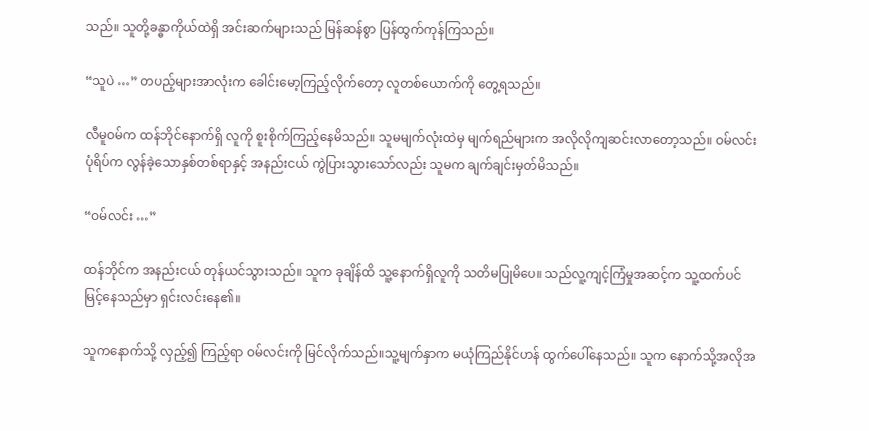သည်။ သူတို့ခန္ဓာကိုယ်ထဲရှိ အင်းဆက်များသည် မြန်ဆန်စွာ ပြန်ထွက်ကုန်ကြသည်။

“သူပဲ …” တပည့်များအာလုံးက ခေါင်းမော့ကြည့်လိုက်တော့ လူတစ်ယောက်ကို တွေ့ရသည်။

လီမူဝမ်က ထန်ဘိုင်နောက်ရှိ လူကို စူးစိုက်ကြည့်နေမိသည်။ သူမမျက်လုံးထဲမှ မျက်ရည်များက အလိုလိုကျဆင်းလာတော့သည်။ ဝမ်လင်းပုံရိပ်က လွန်ခဲ့သောနှစ်တစ်ရာနှင့် အနည်းငယ် ကွဲပြားသွားသော်လည်း သူမက ချက်ချင်းမှတ်မိသည်။

“ဝမ်လင်း …”

ထန်ဘိုင်က အနည်းငယ် တုန်ယင်သွားသည်။ သူက ခုချိန်ထိ သူ့နောက်ရှိလူကို သတိမပြုမိပေ။ သည်လူ့ကျင့်ကြံမှုအဆင့်က သူ့ထက်ပင် မြင့်နေသည်မှာ ရှင်းလင်းနေ၏။

သူကနောက်သို့ လှည့်၍ ကြည့်ရာ ဝမ်လင်းကို မြင်လိုက်သည်။သူ့မျက်နှာက မယုံကြည်နိုင်ဟန် ထွက်ပေါ်နေသည်။ သူက နောက်သို့အလိုအ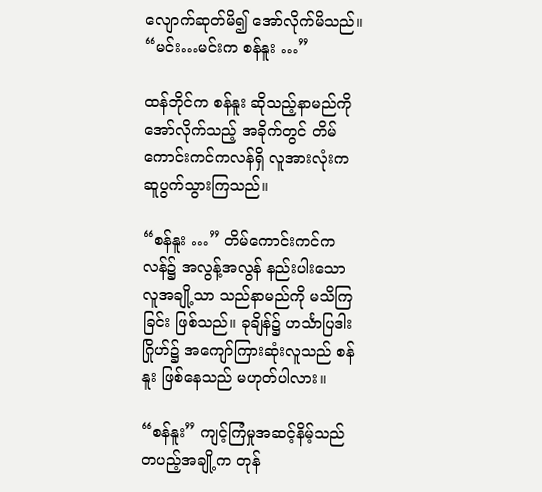လျောက်ဆုတ်မိ၍ အော်လိုက်မိသည်။ “မင်း…မင်းက စန်နူး …”

ထန်ဘိုင်က စန်နူး ဆိုသည့်နာမည်ကို အော်လိုက်သည့် အခိုက်တွင် တိမ်ကောင်းကင်ကလန်ရှိ လူအားလုံးက ဆူပွက်သွားကြသည်။

“စန်နူး …” တိမ်ကောင်းကင်ကလန်၌ အလွန့်အလွန် နည်းပါးသော လူအချို့သာ သည်နာမည်ကို မသိကြခြင်း ဖြစ်သည်။ ခုချိန်၌ ဟင်္သာပြဒါးဂြိုဟ်၌ အကျော်ကြားဆုံးလူသည် စန်နူး ဖြစ်နေသည် မဟုတ်ပါလား။

“စန်နူး” ကျင့်ကြံမှုအဆင့်နိမ့်သည် တပည့်အချို့က တုန်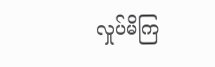လှုပ်မိကြ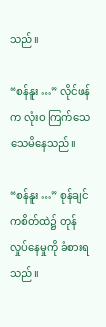သည်။

“စန်နူး …” လိုင်ဖန်က လုံးဝ ကြက်သေသေမိနေသည်။

“စန်နူး …” စုန်ချင်ကစိတ်ထဲ၌ တုန်လှုပ်နေမှုကို ခံစားရသည်။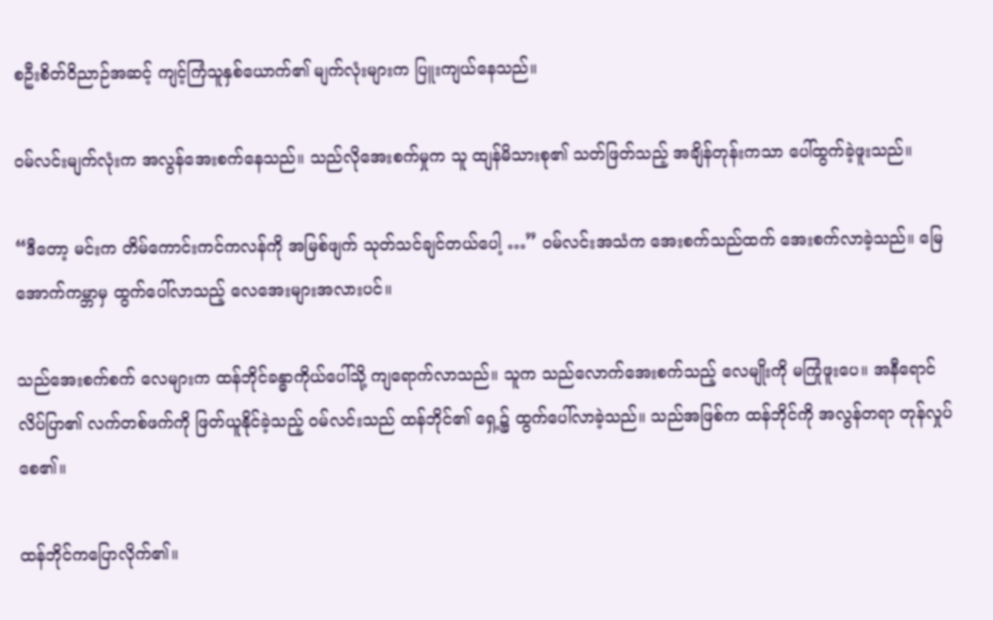စဦးစိတ်ဝိညာဉ်အဆင့် ကျင့်ကြံသူနှစ်ယောက်၏ မျက်လုံးများက ပြူးကျယ်နေသည်။

ဝမ်လင်းမျက်လုံးက အလွန်အေးစက်နေသည်။ သည်လိုအေးစက်မှုက သူ ထျန်မိသားစု၏ သတ်ဖြတ်သည့် အချိန်တုန်းကသာ ပေါ်ထွက်ခဲ့ဖူးသည်။

“ဒီတော့ မင်းက တိမ်ကောင်းကင်ကလန်ကို အမြစ်ဖျက် သုတ်သင်ချင်တယ်ပေါ့ …” ဝမ်လင်းအသံက အေးစက်သည်ထက် အေးစက်လာခဲ့သည်။ မြေအောက်ကမ္ဘာမှ ထွက်ပေါ်လာသည့် လေအေးများအလားပင်။

သည်အေးစက်စက် လေများက ထန်ဘိုင်ခန္ဓာကိုယ်ပေါ်သို့ ကျရောက်လာသည်။ သူက သည်လောက်အေးစက်သည့် လေမျိုးကို မကြုံဖူးပေ။ အနီရောင်လိပ်ပြာ၏ လက်တစ်ဖက်ကို ဖြတ်ယူနိုင်ခဲ့သည့် ဝမ်လင်းသည် ထန်ဘိုင်၏ ရှေ့၌ ထွက်ပေါ်လာခဲ့သည်။ သည်အဖြစ်က ထန်ဘိုင်ကို အလွန်တရာ တုန်လှုပ်စေ၏။

ထန်ဘိုင်ကပြောလိုက်၏။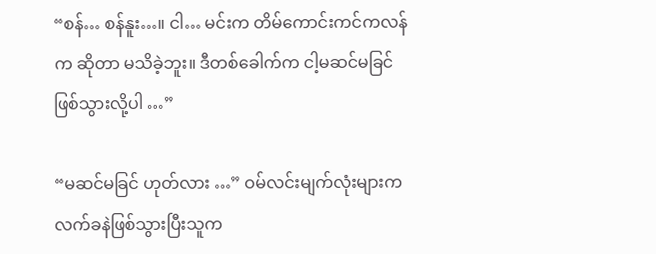“စန်… စန်နူး…။ ငါ… မင်းက တိမ်ကောင်းကင်ကလန်က ဆိုတာ မသိခဲ့ဘူး။ ဒီတစ်ခေါက်က ငါ့မဆင်မခြင် ဖြစ်သွားလို့ပါ …”

“မဆင်မခြင် ဟုတ်လား …” ဝမ်လင်းမျက်လုံးများက လက်ခနဲဖြစ်သွားပြီးသူက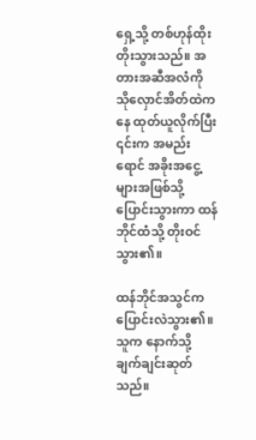ရှေ့သို့ တစ်ဟုန်ထိုး တိုးသွားသည်။ အတားအဆီအလံကို သိုလှောင်အိတ်ထဲကနေ ထုတ်ယူလိုက်ပြီး ၎င်းက အမည်းရောင် အခိုးအငွေ့များအဖြစ်သို့ ပြောင်းသွားကာ ထန်ဘိုင်ထံသို့ တိုးဝင်သွား၏။

ထန်ဘိုင်အသွင်က ပြောင်းလဲသွား၏။ သူက နောက်သို့ ချက်ချင်းဆုတ်သည်။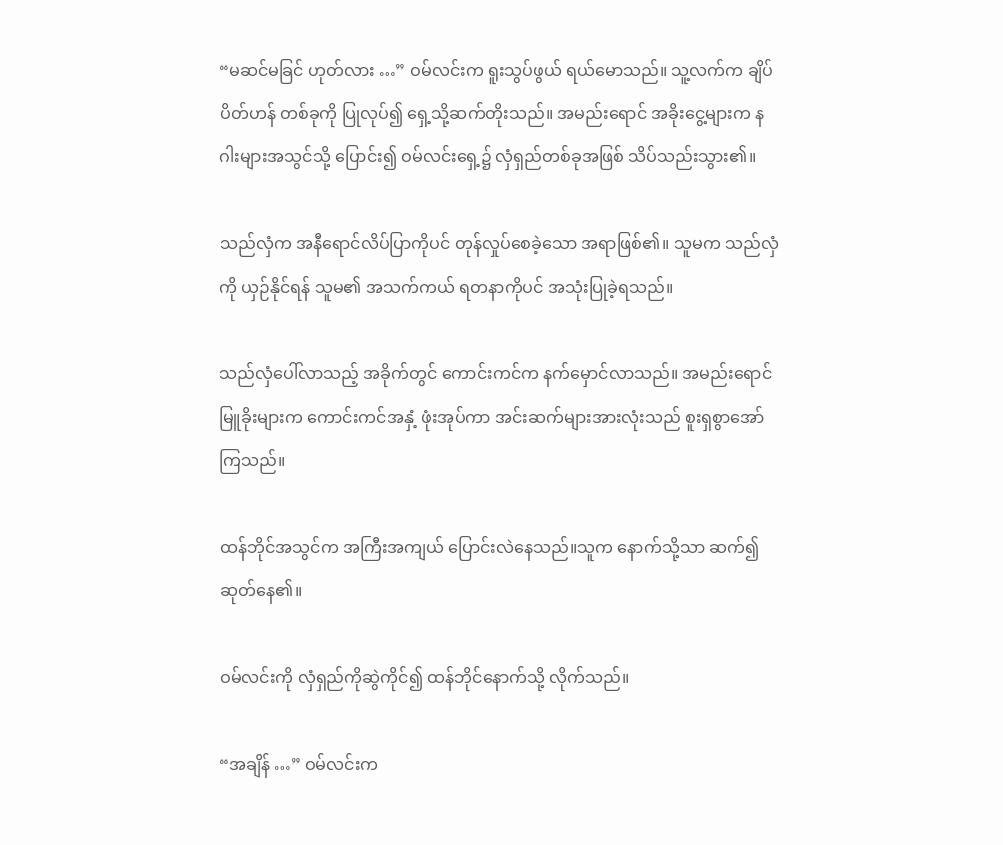“မဆင်မခြင် ဟုတ်လား …” ဝမ်လင်းက ရူးသွပ်ဖွယ် ရယ်မောသည်။ သူ့လက်က ချိပ်ပိတ်ဟန် တစ်ခုကို ပြုလုပ်၍ ရှေ့သို့ဆက်တိုးသည်။ အမည်းရောင် အခိုးငွေ့များက နဂါးများအသွင်သို့ ပြောင်း၍ ဝမ်လင်းရှေ့၌ လှံရှည်တစ်ခုအဖြစ် သိပ်သည်းသွား၏။

သည်လှံက အနီရောင်လိပ်ပြာကိုပင် တုန်လှုပ်စေခဲ့သော အရာဖြစ်၏။ သူမက သည်လှံကို ယှဉ်နိုင်ရန် သူမ၏ အသက်ကယ် ရတနာကိုပင် အသုံးပြုခဲ့ရသည်။

သည်လှံပေါ်လာသည့် အခိုက်တွင် ကောင်းကင်က နက်မှောင်လာသည်။ အမည်းရောင် မြူခိုးများက ကောင်းကင်အနှံ့ ဖုံးအုပ်ကာ အင်းဆက်များအားလုံးသည် စူးရှစွာအော်ကြသည်။

ထန်ဘိုင်အသွင်က အကြီးအကျယ် ပြောင်းလဲနေသည်။သူက နောက်သို့သာ ဆက်၍ဆုတ်နေ၏။

ဝမ်လင်းကို လှံရှည်ကိုဆွဲကိုင်၍ ထန်ဘိုင်နောက်သို့ လိုက်သည်။

“အချိန် …” ဝမ်လင်းက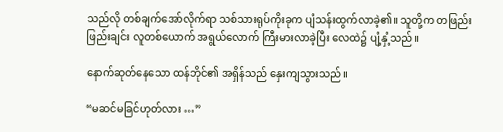သည်လို တစ်ချက်အော်လိုက်ရာ သစ်သားရုပ်ကိုးခုက ပျံသန်းထွက်လာခဲ့၏။ သူတို့က တဖြည်းဖြည်းချင်း လူတစ်ယောက် အရွယ်လောက် ကြီးမားလာခဲ့ပြီး လေထဲ၌ ပျံ့နှံ့သည်။

နောက်ဆုတ်နေသော ထန်ဘိုင်၏ အရှိန်သည် နှေးကျသွားသည်။

“မဆင်မခြင်ဟုတ်လား …”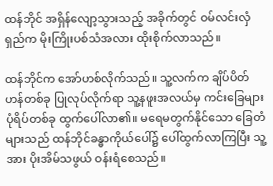ထန်ဘိုင် အရှိန်လျော့သွားသည့် အခိုက်တွင် ဝမ်လင်းလှံရှည်က မိုးကြိုးပစ်သံအလား ထိုးစိုက်လာသည်။

ထန်ဘိုင်က အော်ဟစ်လိုက်သည်။ သူ့လက်က ချိပ်ပိတ်ဟန်တစ်ခု ပြုလုပ်လိုက်ရာ သူ့နဖူးအလယ်မှ ကင်းခြေများ ပုံရိပ်တစ်ခု ထွက်ပေါ်လာ၏။ မရေမတွက်နိုင်သော ခြေတံများသည် ထန်ဘိုင်ခန္ဓာကိုယ်ပေါ်၌ ပေါ်ထွက်လာကြပြီး သူ့အား ပိုးအိမ်သဖွယ် ဝန်းရံစေသည်။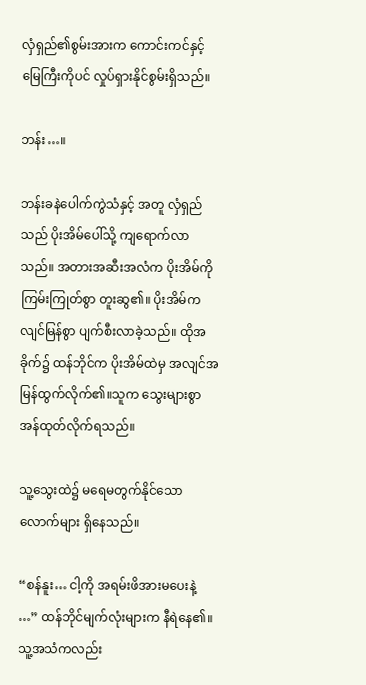လှံရှည်၏စွမ်းအားက ကောင်းကင်နှင့် မြေကြီးကိုပင် လှုပ်ရှားနိုင်စွမ်းရှိသည်။

ဘန်း…။

ဘန်းခနဲပေါက်ကွဲသံနှင့် အတူ လှံရှည်သည် ပိုးအိမ်ပေါ်သို့ ကျ‌ရောက်လာသည်။ အတားအဆီးအလံက ပိုးအိမ်ကို ကြမ်းကြုတ်စွာ တူးဆွ၏။ ပိုးအိမ်က လျင်မြန်စွာ ပျက်စီးလာခဲ့သည်။ ထိုအခိုက်၌ ထန်ဘိုင်က ပိုးအိမ်ထဲမှ အလျင်အမြန်ထွက်လိုက်၏။သူက သွေးများစွာ အန်ထုတ်လိုက်ရသည်။

သူ့သွေးထဲ၌ မရေမတွက်နိုင်သော လောက်များ ရှိနေသည်။

“စန်နူး… ငါ့ကို အရမ်းဖိအားမပေးနဲ့ …” ထန်ဘိုင်မျက်လုံးများက နီရဲနေ၏။ သူ့အသံကလည်း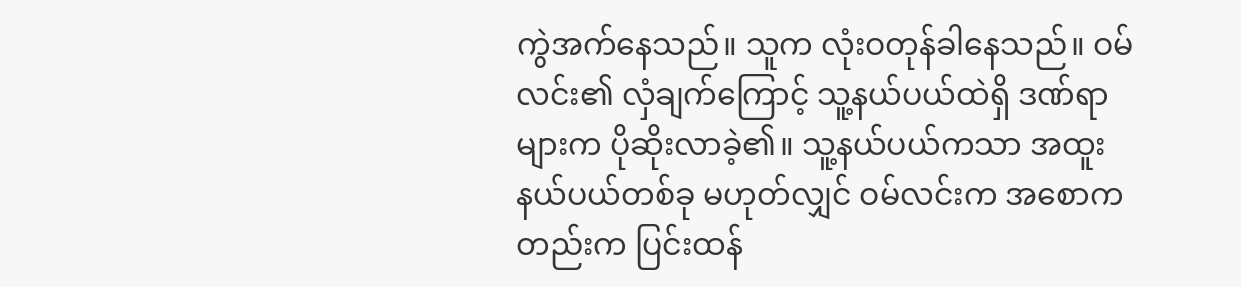ကွဲအက်နေသည်။ သူက လုံးဝတုန်ခါနေသည်။ ဝမ်လင်း၏ လှံချက်ကြောင့် သူ့နယ်ပယ်ထဲရှိ ဒဏ်ရာများက ပိုဆိုးလာခဲ့၏။ သူ့နယ်ပယ်ကသာ အထူးနယ်ပယ်တစ်ခု မဟုတ်လျှင် ဝမ်လင်းက အစောကတည်းက ပြင်းထန်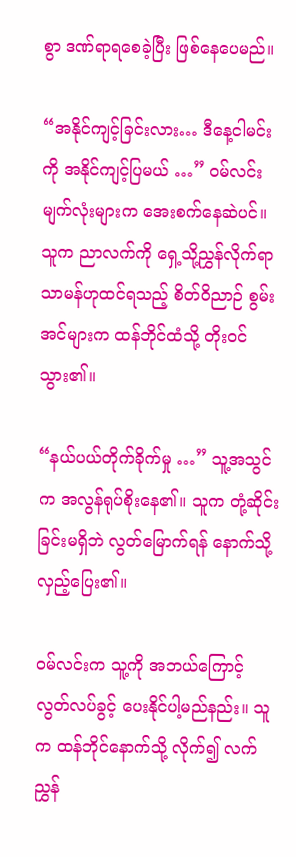စွာ ဒဏ်ရာရစေခဲ့ပြီး ဖြစ်နေပေမည်။

“အနိုင်ကျင့်ခြင်းလား… ဒီနေ့ငါမင်းကို အနိုင်ကျင့်ပြမယ် …” ဝမ်လင်းမျက်လုံးများက အေးစက်နေဆဲပင်။ သူက ညာလက်ကို ရှေ့သို့ညွှန်လိုက်ရာ သာမန်ဟုထင်ရသည့် စိတ်ဝိညာဉ် စွမ်းအင်များက ထန်ဘိုင်ထံသို့ တိုးဝင်သွား၏။

“နယ်ပယ်တိုက်ခိုက်မှု …” သူ့အသွင်က အလွန်ရုပ်စိုးနေ၏။ သူက တုံ့ဆိုင်းခြင်းမရှိဘဲ လွတ်မြောက်ရန် နောက်သို့ လှည့်ပြေး၏။

ဝမ်လင်းက သူ့ကို အဘယ်ကြောင့် လွတ်လပ်ခွင့် ပေးနိုင်ပါ့မည်နည်း။ သူက ထန်ဘိုင်နောက်သို့ လိုက်၍ လက်ညွှန်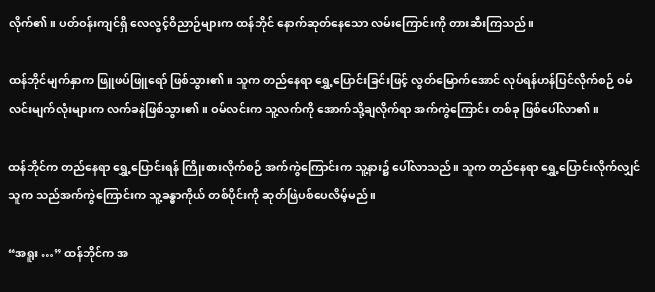လိုက်၏။ ပတ်ဝန်းကျင်ရှိ လေလွင့်ဝိညာဉ်များက ထန်ဘိုင် နောက်ဆုတ်နေသော လမ်းကြောင်းကို တားဆီးကြသည်။

ထန်ဘိုင်မျက်နှာက ဖြူဖပ်ဖြူရော် ဖြစ်သွား၏။ သူက တည်နေရာ ရွှေ့ပြောင်းခြင်းဖြင့် လွတ်မြောက်အောင် လုပ်ရန်ဟန်ပြင်လိုက်စဉ် ဝမ်လင်းမျက်လုံးများက လက်ခနဲဖြစ်သွား၏။ ဝမ်လင်းက သူ့လက်ကို အောက်သို့ချလိုက်ရာ အက်ကွဲကြောင်း တစ်ခု ဖြစ်ပေါ်လာ၏။

ထန်ဘိုင်က တည်နေရာ ရွှေ့ပြောင်းရန် ကြိုးစားလိုက်စဉ် အက်ကွဲကြောင်းက သူ့နား၌ ပေါ်လာသည်။ သူက တည်နေရာ ရွှေ့ပြောင်းလိုက်လျှင် သူက သည်အက်ကွဲကြောင်းက သူ့ခန္ဓာကိုယ် တစ်ပိုင်းကို ဆုတ်ဖြဲပစ်ပေလိမ့်မည်။

“အရူး …” ထန်ဘိုင်က အ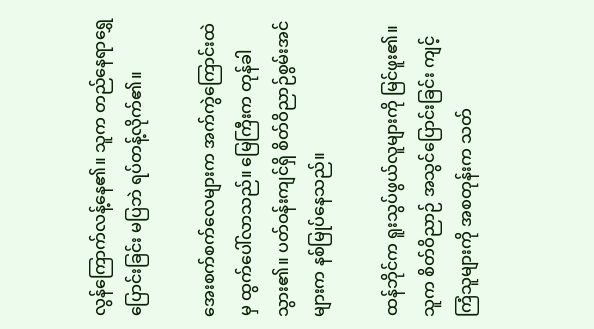လွန်ကြောက်လန့်နေ၏။ သူက တည်နေရာရွှေပြောင်းခြင်း မပြဘဲ ရပ်တန့်လိုက်၏။

အေးစက်စက်လေများက အက်ကွဲကြောင်းထဲမှ ထွက်ပေါ်လာသည်။ မြေကြီးက တုန်ခါသွား၏။ ပတ်ဝန်းကျင်ရှိ စိတ်ဝိညာဉ်စွမ်းအင်များက နစ်မြုပ်နေသည်။

ထန်ဘိုင်က ရူးသွပ်ဖွယ်လူများကို မြင်ဖူး၏။ သူက စိတ်ဝိညာဉ် အသွင်ပြောင်းခြင်း ကျင့်ကြံသူများကို အစတုန်းက သတ်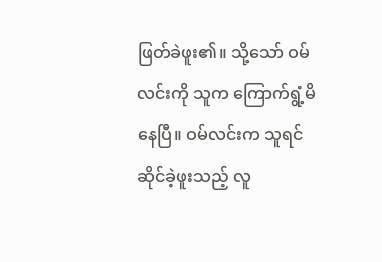ဖြတ်ခဲဖူး၏။ သို့သော် ဝမ်လင်းကို သူက ကြောက်ရွံ့မိနေပြီ။ ဝမ်လင်းက သူရင်ဆိုင်ခဲ့ဖူးသည့် လူ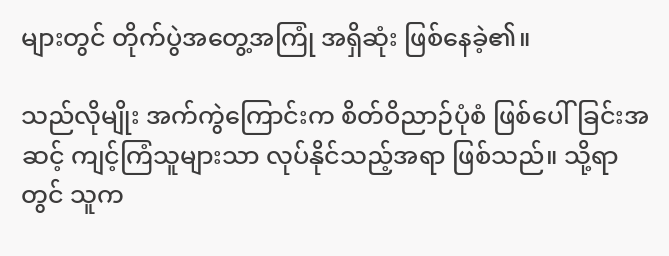များတွင် တိုက်ပွဲအတွေ့အကြုံ အရှိဆုံး ဖြစ်နေခဲ့၏။

သည်လိုမျိုး အက်ကွဲကြောင်းက စိတ်ဝိညာဉ်ပုံစံ ဖြစ်ပေါ်ခြင်းအဆင့် ကျင့်ကြံသူများသာ လုပ်နိုင်သည့်အရာ ဖြစ်သည်။ သို့ရာတွင် သူက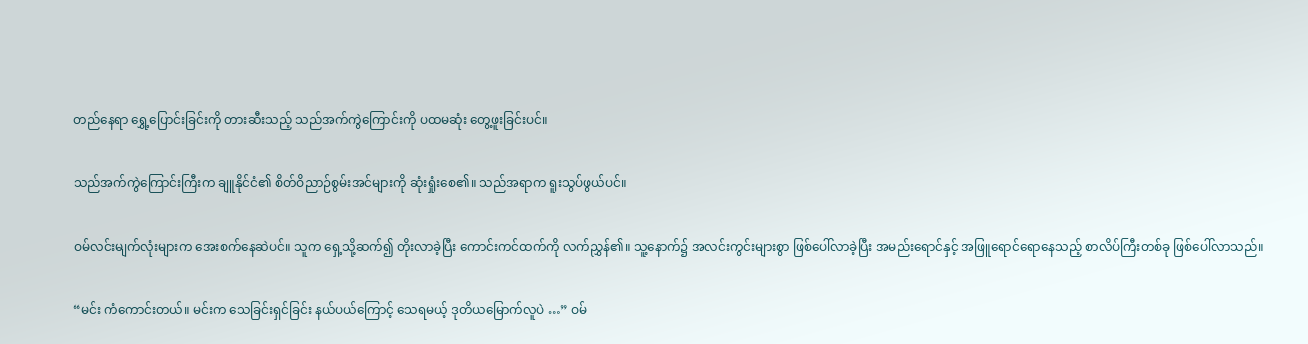တည်နေရာ ရွှေ့ပြောင်းခြင်းကို တားဆီးသည့် သည်အက်ကွဲကြောင်းကို ပထမဆုံး တွေ့ဖူးခြင်းပင်။

သည်အက်ကွဲကြောင်းကြီးက ချူနိုင်ငံ၏ စိတ်ဝိညာဉ်စွမ်းအင်များကို ဆုံးရှုံးစေ၏။ သည်အရာက ရူးသွပ်ဖွယ်ပင်။

ဝမ်လင်းမျက်လုံးများက အေးစက်နေဆဲပင်။ သူက ရှေ့သို့ဆက်၍ တိုးလာခဲ့ပြီး ကောင်းကင်ထက်ကို လက်ညွှန်၏။ သူ့နောက်၌ အလင်းကွင်းများစွာ ဖြစ်ပေါ်လာခဲ့ပြီး အမည်းရောင်နှင့် အဖြူ‌ရောင်ရောနေသည့် စာလိပ်ကြီးတစ်ခု ဖြစ်ပေါ်လာသည်။

“မင်း ကံကောင်းတယ်။ မင်းက သေခြင်းရှင်ခြင်း နယ်ပယ်ကြောင့် သေရမယ့် ဒုတိယမြောက်လူပဲ …” ဝမ်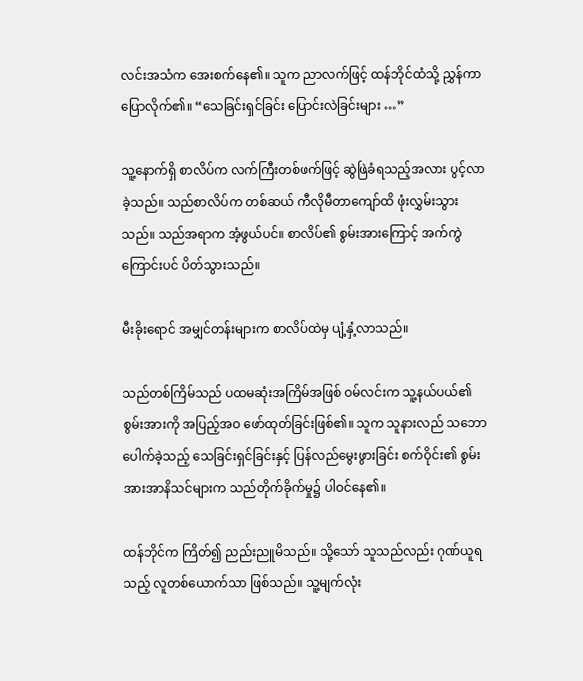လင်းအသံက အေးစက်နေ၏။ သူက ညာလက်ဖြင့် ထန်ဘိုင်ထံသို့ ညွှန်ကာ ပြောလိုက်၏။ “သေခြင်းရှင်ခြင်း ပြောင်းလဲခြင်းများ …”

သူ့နောက်ရှိ စာလိပ်က လက်ကြီးတစ်ဖက်ဖြင့် ဆွဲဖြဲခံရသည့်အလား ပွင့်လာခဲ့သည်။ သည်စာလိပ်က တစ်ဆယ် ကီလိုမီတာကျော်ထိ ဖုံးလွှမ်းသွားသည်။ သည်အရာက အံ့ဖွယ်ပင်။ စာလိပ်၏ စွမ်းအားကြောင့် အက်ကွဲကြောင်းပင် ပိတ်သွားသည်။

မီးခိုးရောင် အမျှင်တန်းများက စာလိပ်ထဲမှ ပျံ့နှံ့လာသည်။

သည်တစ်ကြိမ်သည် ပထမဆုံးအကြိမ်အဖြစ် ဝမ်လင်းက သူ့နယ်ပယ်၏ စွမ်းအားကို အပြည့်အဝ ဖော်ထုတ်ခြင်းဖြစ်၏။ သူက သူနားလည် သဘောပေါက်ခဲ့သည့် သေခြင်းရှင်ခြင်းနှင့် ပြန်လည်မွေးဖွားခြင်း စက်ဝိုင်း၏ စွမ်းအားအာနိသင်များက သည်တိုက်ခိုက်မှု၌ ပါဝင်နေ၏။

ထန်ဘိုင်က ကြိတ်၍ ညည်းညူမိသည်။ သို့သော် သူသည်လည်း ဂုဏ်ယူရသည့် လူတစ်ယောက်သာ ဖြစ်သည်။ သူ့မျက်လုံး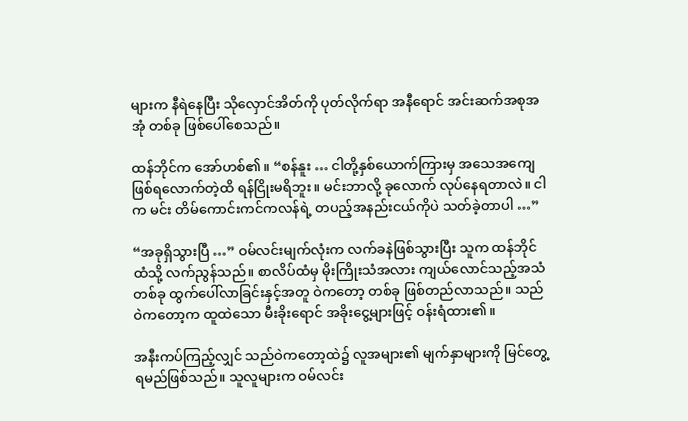များက နီရဲနေပြီး သိုလှောင်အိတ်ကို ပုတ်လိုက်ရာ အနီရောင် အင်းဆက်အစုအအုံ တစ်ခု ဖြစ်ပေါ်စေသည်။

ထန်ဘိုင်က အော်ဟစ်၏။ “စန်နူး … ငါတို့နှစ်ယောက်ကြားမှ အသေအကျေ ဖြစ်ရလောက်တဲ့ထိ ရန်ငြိုးမရိဘူး။ မင်းဘာလို့ ခုလောက် လုပ်နေရတာလဲ။ ငါက မင်း တိမ်ကောင်းကင်ကလန်ရဲ့ တပည့်အနည်းငယ်ကိုပဲ သတ်ခဲ့တာပါ …”

“အခုရှိသွားပြီ …” ဝမ်လင်းမျက်လုံးက လက်ခနဲဖြစ်သွားပြီး သူက ထန်ဘိုင်ထံသို့ လက်ညွန်သည်။ စာလိပ်ထံမှ မိုးကြိုးသံအလား ကျယ်လောင်သည့်အသံတစ်ခု ထွက်ပေါ်လာခြင်းနှင့်အတူ ဝဲကတော့ တစ်ခု ဖြစ်တည်လာသည်။ သည်ဝဲကတော့က ထူထဲသော မီးခိုးရောင် အခိုးငွေ့များဖြင့် ဝန်းရံထား၏။

အနီးကပ်ကြည့်လျှင် သည်ဝဲကတော့ထဲ၌ လူအများ၏ မျက်နှာများကို မြင်တွေ့ရမည်ဖြစ်သည်။ သူလူများက ဝမ်လင်း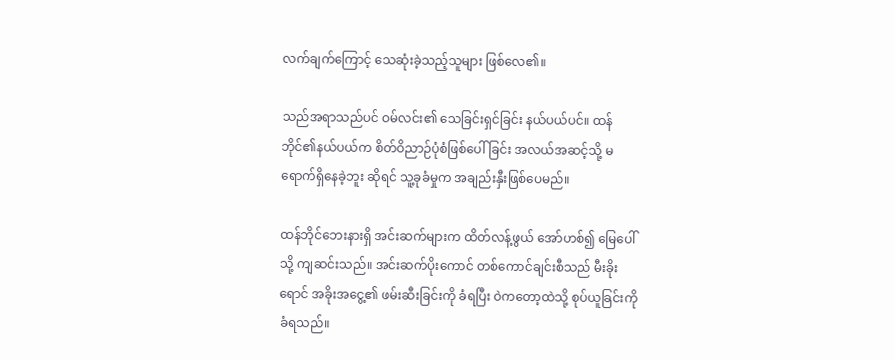လက်ချက်ကြောင့် သေဆုံးခဲ့သည့်သူများ ဖြစ်လေ၏။

သည်အရာသည်ပင် ဝမ်လင်း၏ သေခြင်းရှင်ခြင်း နယ်ပယ်ပင်။ ထန်ဘိုင်၏နယ်ပယ်က စိတ်ဝိညာဉ်ပုံစံဖြစ်ပေါ်ခြင်း အလယ်အဆင့်သို့ မရောက်ရှိနေခဲ့ဘူး ဆိုရင် သူ့ခုခံမှုက အချည်းနှီးဖြစ်ပေမည်။

ထန်ဘိုင်ဘေးနားရှိ အင်းဆက်များက ထိတ်လန့်ဖွယ် အော်ဟစ်၍ မြေပေါ်သို့ ကျဆင်းသည်။ အင်းဆက်ပိုးကောင် တစ်ကောင်ချင်းစီသည် မီးခိုးရောင် အခိုးအငွေ့၏ ဖမ်းဆီးခြင်းကို ခံရပြီး ဝဲကတော့ထဲသို့ စုပ်ယူခြင်းကို ခံရသည်။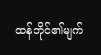ထန်ဘိုင်၏မျက်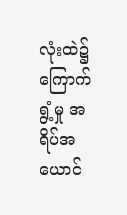လုံးထဲ၌ ကြောက်ရွံ့မှု အရိပ်အယောင်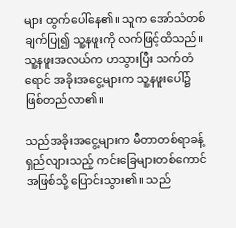များ ထွက်ပေါ်နေ၏။ သူက အော်သံတစ်ချက်ပြု၍ သူ့နဖူးကို လက်ဖြင့်ထိသည်။ သူ့နဖူးအလယ်က ဟသွားပြီး သက်တံရောင် အခိုးအငွေ့များက သူ့နဖူးပေါ်၌ ဖြစ်တည်လာ၏။

သည်အခိုးအငွေ့များက မီတာတစ်ရာခန့် ရှည်လျားသည့် ကင်းခြေများတစ်ကောင် အဖြစ်သို့ ပြောင်းသွား၏။ သည်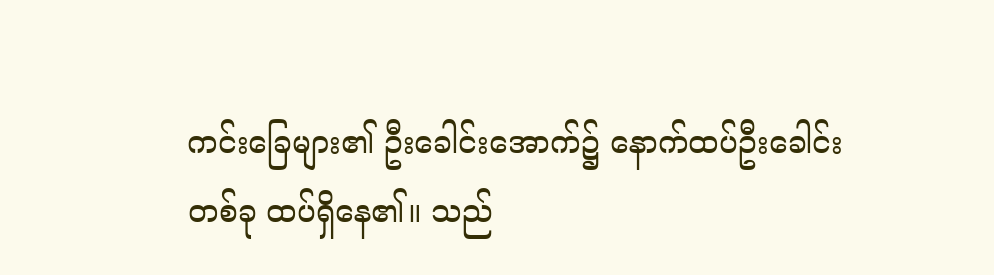ကင်းခြေများ၏ ဦးခေါင်းအောက်၌ နောက်ထပ်ဦးခေါင်းတစ်ခု ထပ်ရှိနေ၏။ သည်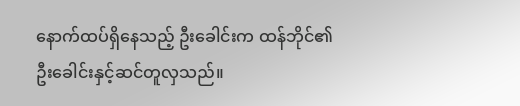နောက်ထပ်ရှိနေသည့် ဦးခေါင်းက ထန်ဘိုင်၏ ဦးခေါင်းနှင့်ဆင်တူလှသည်။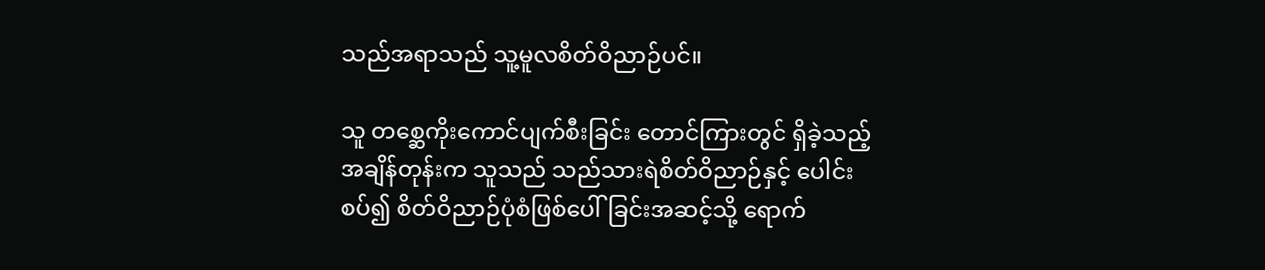သည်အရာသည် သူ့မူလစိတ်ဝိညာဉ်ပင်။

သူ တစ္ဆေကိုးကောင်ပျက်စီးခြင်း တောင်ကြားတွင် ရှိခဲ့သည့်အချိန်တုန်းက သူသည် သည်သားရဲစိတ်ဝိညာဉ်နှင့် ပေါင်းစပ်၍ စိတ်ဝိညာဉ်ပုံစံဖြစ်ပေါ်ခြင်းအဆင့်သို့ ရောက်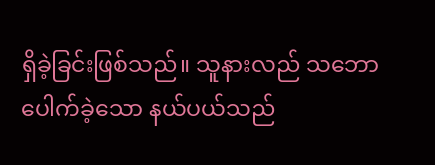ရှိခဲ့ခြင်းဖြစ်သည်။ သူနားလည် သဘောပေါက်ခဲ့သော နယ်ပယ်သည်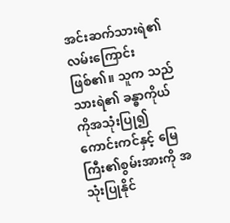အင်းဆက်သားရဲ၏ လမ်းကြောင်းဖြစ်၏။ သူက သည်သားရဲ၏ ခန္ဓာကိုယ်ကိုအသုံးပြု၍ ကောင်းကင်နှင့် မြေကြီး၏စွမ်းအားကို အသုံးပြုနိုင်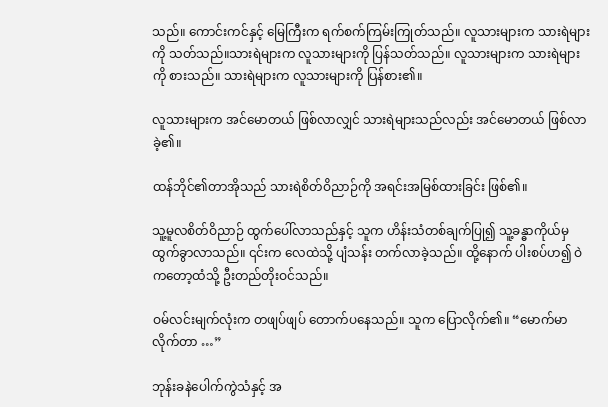သည်။ ကောင်းကင်နှင့် မြေကြီးက ရက်စက်ကြမ်းကြုတ်သည်။ လူသားများက သားရဲများကို သတ်သည်။သားရဲများက လူသားများကို ပြန်သတ်သည်။ လူသားများက သားရဲများကို စားသည်။ သားရဲများက လူသားများကို ပြန်စား၏။

လူသားများက အင်မောတယ် ဖြစ်လာလျှင် သားရဲများသည်လည်း အင်မောတယ် ဖြစ်လာခဲ့၏။

ထန်ဘိုင်၏တာအိုသည် သားရဲစိတ်ဝိညာဉ်ကို အရင်းအမြစ်ထားခြင်း ဖြစ်၏။

သူ့မူလစိတ်ဝိညာဉ် ထွက်ပေါ်လာသည်နှင့် သူက ဟိန်းသံတစ်ချက်ပြု၍ သူ့ခန္ဓာကိုယ်မှ ထွက်ခွာလာသည်။ ၎င်းက လေထဲသို့ ပျံသန်း တက်လာခဲ့သည်။ ထို့နောက် ပါးစပ်ဟ၍ ဝဲကတော့ထံသို့ ဦးတည်တိုးဝင်သည်။

ဝမ်လင်းမျက်လုံးက တဖျပ်ဖျပ် တောက်ပနေသည်။ သူက ပြောလိုက်၏။ “မောက်မာလိုက်တာ …”

ဘုန်းခနဲပေါက်ကွဲသံနှင့် အ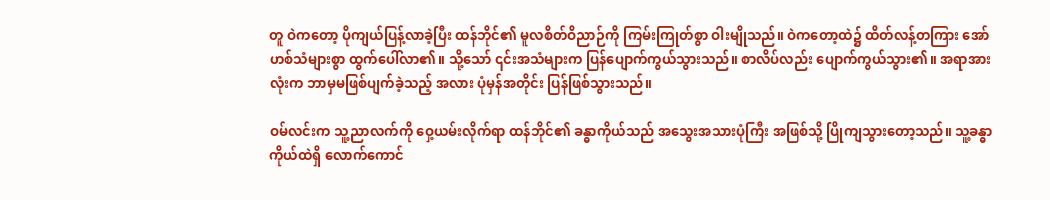တူ ဝဲကတော့ ပိုကျယ်ပြန့်လာခဲ့ပြီး ထန်ဘိုင်၏ မူလစိတ်ဝိညာဉ်ကို ကြမ်းကြုတ်စွာ ဝါးမျိုသည်။ ဝဲကတော့ထဲ၌ ထိတ်လန့်တကြား အော်ဟစ်သံများစွာ ထွက်ပေါ်လာ၏။ သို့သော် ၎င်းအသံများက ပြန်ပျောက်ကွယ်သွားသည်။ စာလိပ်လည်း ပျောက်ကွယ်သွား၏။ အရာအားလုံးက ဘာမှမဖြစ်ပျက်ခဲ့သည့် အလား ပုံမှန်အတိုင်း ပြန်ဖြစ်သွားသည်။

ဝမ်လင်းက သူ့ညာလက်ကို ဝှေ့ယမ်းလိုက်ရာ ထန်ဘိုင်၏ ခန္ဓာကိုယ်သည် အသွေးအသားပုံကြီး အဖြစ်သို့ ပြိုကျသွားတော့သည်။ သူ့ခန္ဓာကိုယ်ထဲရှိ လောက်ကောင်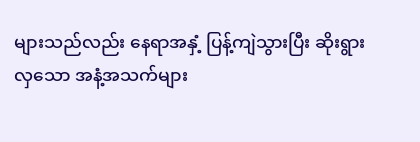များသည်လည်း နေရာအနှံ့ ပြန့်ကျဲသွားပြီး ဆိုးရွားလှသော အနံ့အသက်များ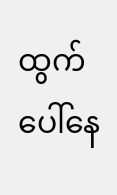ထွက်ပေါ်နေ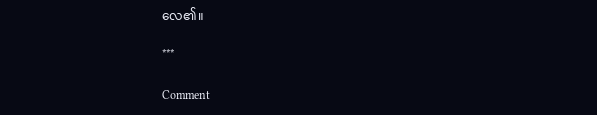လေ၏။

***

Comment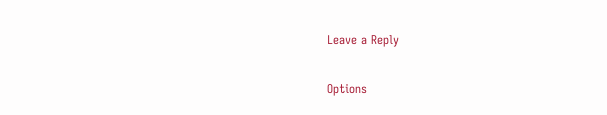Leave a Reply

Options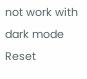not work with dark mode
Reset